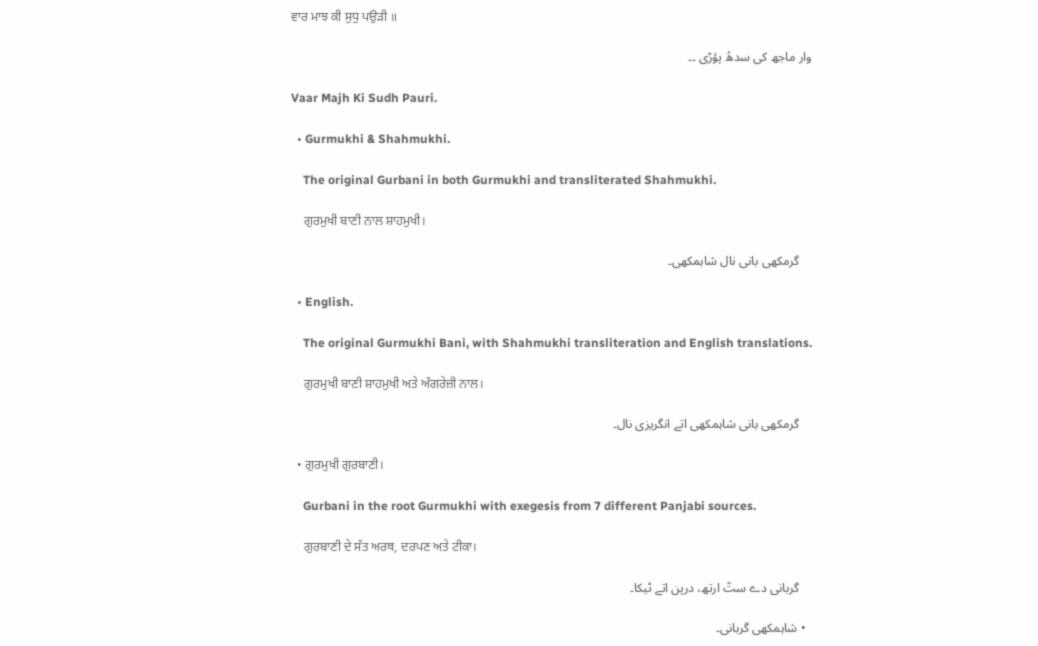ਵਾਰ ਮਾਝ ਕੀ ਸੁਧੁ ਪਉੜੀ ॥

وار ماجھ کی سدھُ پؤڑی ۔۔

Vaar Majh Ki Sudh Pauri.

  • Gurmukhi & Shahmukhi.

    The original Gurbani in both Gurmukhi and transliterated Shahmukhi.

    ਗੁਰਮੁਖੀ ਬਾਣੀ ਨਾਲ ਸ਼ਾਹਮੁਖੀ।

    گرمکھی بانی نال شاہمکھی۔

  • English.

    The original Gurmukhi Bani, with Shahmukhi transliteration and English translations.

    ਗੁਰਮੁਖੀ ਬਾਣੀ ਸ਼ਾਹਮੁਖੀ ਅਤੇ ਅੰਗਰੇਜ਼ੀ ਨਾਲ।

    گرمکھی بانی شاہمکھی اتے انگریزی نال۔

  • ਗੁਰਮੁਖੀ ਗੁਰਬਾਣੀ।

    Gurbani in the root Gurmukhi with exegesis from 7 different Panjabi sources.

    ਗੁਰਬਾਣੀ ਦੇ ਸੱਤ ਅਰਥ, ਦਰਪਣ ਅਤੇ ਟੀਕਾ।

    گربانی دے ستّ ارتھ، درپن اتے ٹیکا۔

  • شاہمکھی گربانی۔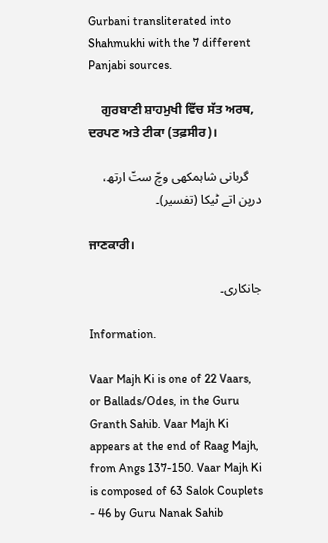Gurbani transliterated into Shahmukhi with the 7 different Panjabi sources.

    ਗੁਰਬਾਣੀ ਸ਼ਾਹਮੁਖੀ ਵਿੱਚ ਸੱਤ ਅਰਥ, ਦਰਪਣ ਅਤੇ ਟੀਕਾ (ਤਫ਼ਸੀਰ)।

    گربانی شاہمکھی وچّ ستّ ارتھ، درپن اتے ٹیکا (تفسیر)۔

ਜਾਣਕਾਰੀ।

جانکاری۔

Information.

Vaar Majh Ki is one of 22 Vaars, or Ballads/Odes, in the Guru Granth Sahib. Vaar Majh Ki appears at the end of Raag Majh, from Angs 137-150. Vaar Majh Ki is composed of 63 Salok Couplets - 46 by Guru Nanak Sahib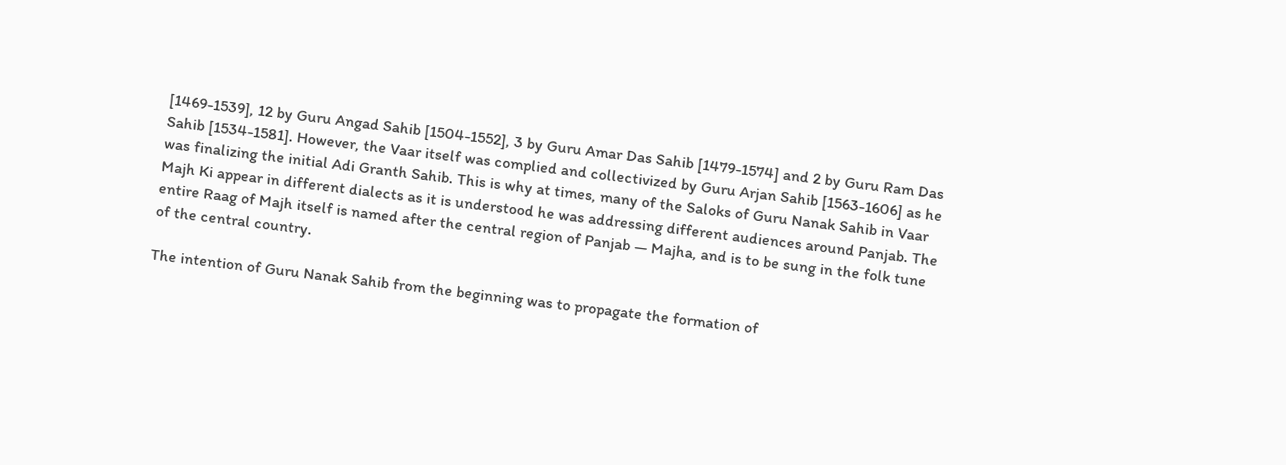[1469-1539], 12 by Guru Angad Sahib [1504-1552], 3 by Guru Amar Das Sahib [1479-1574] and 2 by Guru Ram Das Sahib [1534-1581]. However, the Vaar itself was complied and collectivized by Guru Arjan Sahib [1563-1606] as he was finalizing the initial Adi Granth Sahib. This is why at times, many of the Saloks of Guru Nanak Sahib in Vaar Majh Ki appear in different dialects as it is understood he was addressing different audiences around Panjab. The entire Raag of Majh itself is named after the central region of Panjab — Majha, and is to be sung in the folk tune of the central country.

The intention of Guru Nanak Sahib from the beginning was to propagate the formation of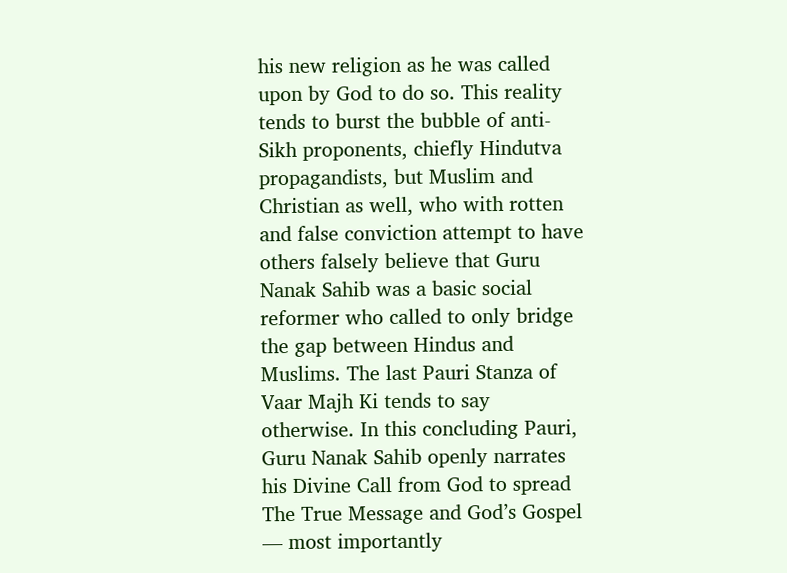his new religion as he was called upon by God to do so. This reality tends to burst the bubble of anti-Sikh proponents, chiefly Hindutva propagandists, but Muslim and Christian as well, who with rotten and false conviction attempt to have others falsely believe that Guru Nanak Sahib was a basic social reformer who called to only bridge the gap between Hindus and Muslims. The last Pauri Stanza of Vaar Majh Ki tends to say otherwise. In this concluding Pauri, Guru Nanak Sahib openly narrates his Divine Call from God to spread The True Message and God’s Gospel — most importantly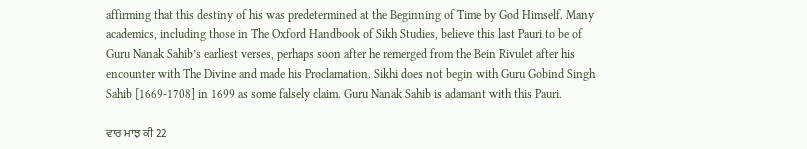affirming that this destiny of his was predetermined at the Beginning of Time by God Himself. Many academics, including those in The Oxford Handbook of Sikh Studies, believe this last Pauri to be of Guru Nanak Sahib’s earliest verses, perhaps soon after he remerged from the Bein Rivulet after his encounter with The Divine and made his Proclamation. Sikhi does not begin with Guru Gobind Singh Sahib [1669-1708] in 1699 as some falsely claim. Guru Nanak Sahib is adamant with this Pauri.

ਵਾਰ ਮਾਝ ਕੀ 22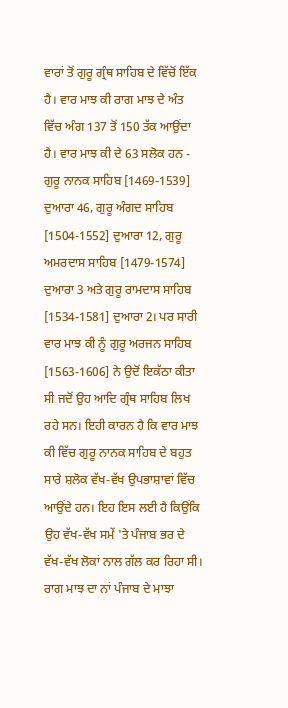ਵਾਰਾਂ ਤੋਂ ਗੁਰੂ ਗ੍ਰੰਥ ਸਾਹਿਬ ਦੇ ਵਿੱਚੋਂ ਇੱਕ ਹੈ। ਵਾਰ ਮਾਝ ਕੀ ਰਾਗ ਮਾਝ ਦੇ ਅੰਤ ਵਿੱਚ ਅੰਗ 137 ਤੋਂ 150 ਤੱਕ ਆਉਂਦਾ ਹੈ। ਵਾਰ ਮਾਝ ਕੀ ਦੇ 63 ਸਲੋਕ ਹਨ - ਗੁਰੂ ਨਾਨਕ ਸਾਹਿਬ [1469-1539] ਦੁਆਰਾ 46, ਗੁਰੂ ਅੰਗਦ ਸਾਹਿਬ [1504-1552] ਦੁਆਰਾ 12, ਗੁਰੂ ਅਮਰਦਾਸ ਸਾਹਿਬ [1479-1574] ਦੁਆਰਾ 3 ਅਤੇ ਗੁਰੂ ਰਾਮਦਾਸ ਸਾਹਿਬ [1534-1581] ਦੁਆਰਾ 2। ਪਰ ਸਾਰੀ ਵਾਰ ਮਾਝ ਕੀ ਨੂੰ ਗੁਰੂ ਅਰਜਨ ਸਾਹਿਬ [1563-1606] ਨੇ ਉਦੋਂ ਇਕੱਠਾ ਕੀਤਾ ਸੀ ਜਦੋਂ ਉਹ ਆਦਿ ਗ੍ਰੰਥ ਸਾਹਿਬ ਲਿਖ ਰਹੇ ਸਨ। ਇਹੀ ਕਾਰਨ ਹੈ ਕਿ ਵਾਰ ਮਾਝ ਕੀ ਵਿੱਚ ਗੁਰੂ ਨਾਨਕ ਸਾਹਿਬ ਦੇ ਬਹੁਤ ਸਾਰੇ ਸ਼ਲੋਕ ਵੱਖ-ਵੱਖ ਉਪਭਾਸ਼ਾਵਾਂ ਵਿੱਚ ਆਉਂਦੇ ਹਨ। ਇਹ ਇਸ ਲਈ ਹੈ ਕਿਉਂਕਿ ਉਹ ਵੱਖ-ਵੱਖ ਸਮੇਂ 'ਤੇ ਪੰਜਾਬ ਭਰ ਦੇ ਵੱਖ-ਵੱਖ ਲੋਕਾਂ ਨਾਲ ਗੱਲ ਕਰ ਰਿਹਾ ਸੀ। ਰਾਗ ਮਾਝ ਦਾ ਨਾਂ ਪੰਜਾਬ ਦੇ ਮਾਝਾ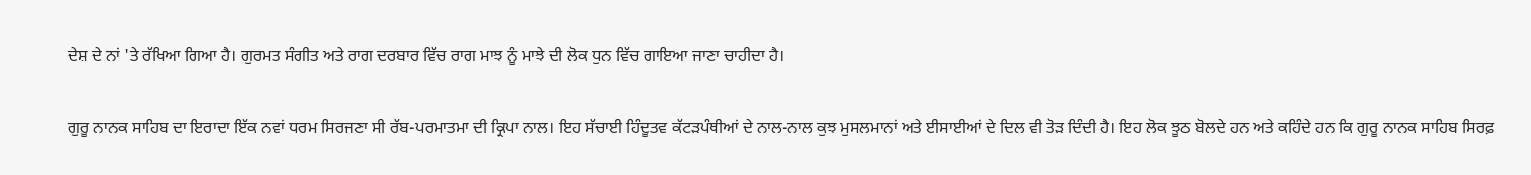ਦੇਸ਼ ਦੇ ਨਾਂ 'ਤੇ ਰੱਖਿਆ ਗਿਆ ਹੈ। ਗੁਰਮਤ ਸੰਗੀਤ ਅਤੇ ਰਾਗ ਦਰਬਾਰ ਵਿੱਚ ਰਾਗ ਮਾਝ ਨੂੰ ਮਾਝੇ ਦੀ ਲੋਕ ਧੁਨ ਵਿੱਚ ਗਾਇਆ ਜਾਣਾ ਚਾਹੀਦਾ ਹੈ।

ਗੁਰੂ ਨਾਨਕ ਸਾਹਿਬ ਦਾ ਇਰਾਦਾ ਇੱਕ ਨਵਾਂ ਧਰਮ ਸਿਰਜਣਾ ਸੀ ਰੱਬ-ਪਰਮਾਤਮਾ ਦੀ ਕ੍ਰਿਪਾ ਨਾਲ। ਇਹ ਸੱਚਾਈ ਹਿੰਦੂਤਵ ਕੱਟੜਪੰਥੀਆਂ ਦੇ ਨਾਲ-ਨਾਲ ਕੁਝ ਮੁਸਲਮਾਨਾਂ ਅਤੇ ਈਸਾਈਆਂ ਦੇ ਦਿਲ ਵੀ ਤੋੜ ਦਿੰਦੀ ਹੈ। ਇਹ ਲੋਕ ਝੂਠ ਬੋਲਦੇ ਹਨ ਅਤੇ ਕਹਿੰਦੇ ਹਨ ਕਿ ਗੁਰੂ ਨਾਨਕ ਸਾਹਿਬ ਸਿਰਫ਼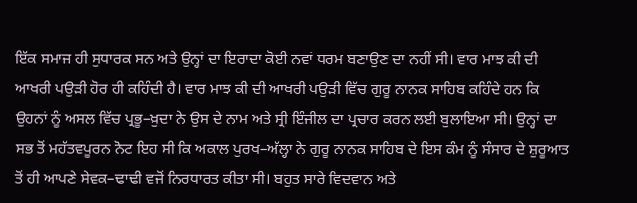ਇੱਕ ਸਮਾਜ ਹੀ ਸੁਧਾਰਕ ਸਨ ਅਤੇ ਉਨ੍ਹਾਂ ਦਾ ਇਰਾਦਾ ਕੋਈ ਨਵਾਂ ਧਰਮ ਬਣਾਉਣ ਦਾ ਨਹੀਂ ਸੀ। ਵਾਰ ਮਾਝ ਕੀ ਦੀ ਆਖਰੀ ਪਉੜੀ ਹੋਰ ਹੀ ਕਹਿੰਦੀ ਹੈ। ਵਾਰ ਮਾਝ ਕੀ ਦੀ ਆਖਰੀ ਪਉੜੀ ਵਿੱਚ ਗੁਰੂ ਨਾਨਕ ਸਾਹਿਬ ਕਹਿੰਦੇ ਹਨ ਕਿ ਉਹਨਾਂ ਨੂੰ ਅਸਲ ਵਿੱਚ ਪ੍ਰਭੂ–ਖ਼ੁਦਾ ਨੇ ਉਸ ਦੇ ਨਾਮ ਅਤੇ ਸ੍ਰੀ ਇੰਜੀਲ ਦਾ ਪ੍ਰਚਾਰ ਕਰਨ ਲਈ ਬੁਲਾਇਆ ਸੀ। ਉਨ੍ਹਾਂ ਦਾ ਸਭ ਤੋਂ ਮਹੱਤਵਪੂਰਨ ਨੋਟ ਇਹ ਸੀ ਕਿ ਅਕਾਲ ਪੁਰਖ–ਅੱਲ੍ਹਾ ਨੇ ਗੁਰੂ ਨਾਨਕ ਸਾਹਿਬ ਦੇ ਇਸ ਕੰਮ ਨੂੰ ਸੰਸਾਰ ਦੇ ਸ਼ੁਰੂਆਤ ਤੋਂ ਹੀ ਆਪਣੇ ਸੇਵਕ–ਢਾਢੀ ਵਜੋਂ ਨਿਰਧਾਰਤ ਕੀਤਾ ਸੀ। ਬਹੁਤ ਸਾਰੇ ਵਿਦਵਾਨ ਅਤੇ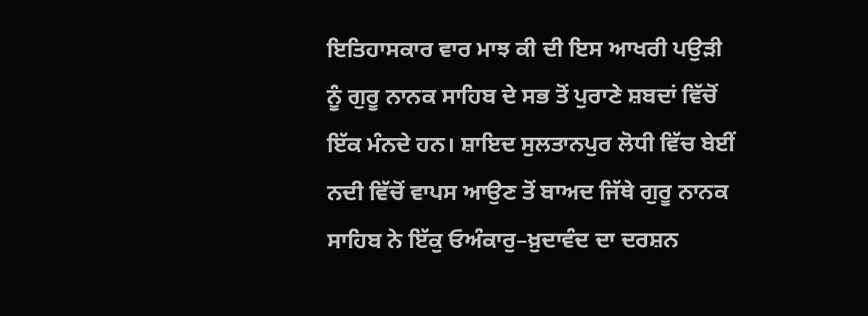ਇਤਿਹਾਸਕਾਰ ਵਾਰ ਮਾਝ ਕੀ ਦੀ ਇਸ ਆਖਰੀ ਪਉੜੀ ਨੂੰ ਗੁਰੂ ਨਾਨਕ ਸਾਹਿਬ ਦੇ ਸਭ ਤੋਂ ਪੁਰਾਣੇ ਸ਼ਬਦਾਂ ਵਿੱਚੋਂ ਇੱਕ ਮੰਨਦੇ ਹਨ। ਸ਼ਾਇਦ ਸੁਲਤਾਨਪੁਰ ਲੋਧੀ ਵਿੱਚ ਬੇਈਂ ਨਦੀ ਵਿੱਚੋਂ ਵਾਪਸ ਆਉਣ ਤੋਂ ਬਾਅਦ ਜਿੱਥੇ ਗੁਰੂ ਨਾਨਕ ਸਾਹਿਬ ਨੇ ਇੱਕੁ ਓਅੰਕਾਰੁ–ਖ਼ੁਦਾਵੰਦ ਦਾ ਦਰਸ਼ਨ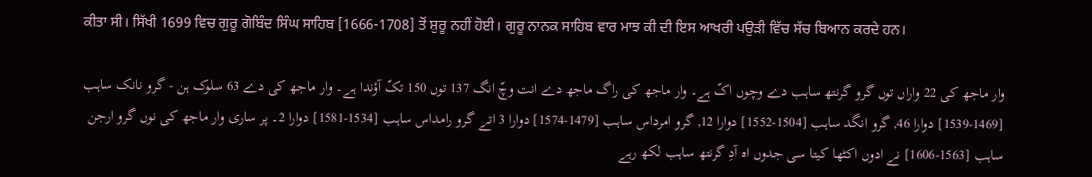ਕੀਤਾ ਸੀ। ਸਿੱਖੀ 1699 ਵਿਚ ਗੁਰੂ ਗੋਬਿੰਦ ਸਿੰਘ ਸਾਹਿਬ [1666-1708] ਤੋਂ ਸ਼ੁਰੂ ਨਹੀਂ ਹੋਈ। ਗੁਰੂ ਨਾਨਕ ਸਾਹਿਬ ਵਾਰ ਮਾਝ ਕੀ ਦੀ ਇਸ ਆਖਰੀ ਪਉੜੀ ਵਿੱਚ ਸੱਚ ਬਿਆਨ ਕਰਦੇ ਹਨ।

وار ماجھ کی 22 واراں توں گرو گرنتھ ساہب دے وچوں اکّ ہے۔ وار ماجھ کی راگ ماجھ دے انت وچّ انگ 137 توں 150 تکّ آؤندا ہے۔ وار ماجھ کی دے 63 سلوک ہن - گرو نانک ساہب [1469-1539] دوارا 46, گرو انگد ساہب [1504-1552] دوارا 12, گرو امرداس ساہب [1479-1574] دوارا 3 اتے گرو رامداس ساہب [1534-1581] دوارا 2۔ پر ساری وار ماجھ کی نوں گرو ارجن ساہب [1563-1606] نے ادوں اکٹھا کیتا سی جدوں اہ آدِ گرنتھ ساہب لکھ رہے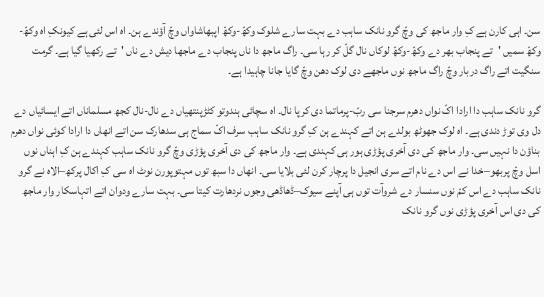سن۔ اہی کارن ہے کِ وار ماجھ کی وچّ گرو نانک ساہب دے بہت سارے شلوک وکھّ-وکھّ اپبھاشاواں وچّ آؤندے ہن۔ اہ اس لئی ہے کیونکِ اہ وکھّ-وکھّ سمیں 'تے پنجاب بھر دے وکھّ-وکھّ لوکاں نال گلّ کر رہا سی۔ راگ ماجھ دا ناں پنجاب دے ماجھا دیش دے ناں 'تے رکھیا گیا ہے۔ گرمت سنگیت اتے راگ دربار وچّ راگ ماجھ نوں ماجھے دی لوک دھن وچّ گایا جانا چاہیدا ہے۔

گرو نانک ساہب دا ارادا اکّ نواں دھرم سرجنا سی ربّ-پرماتما دی کرپا نال۔ اہ سچائی ہندوتو کٹڑپنتھیاں دے نال-نال کجھ مسلماناں اتے ایسائیاں دے دل وی توڑ دندی ہے۔ اہ لوک جھوٹھ بولدے ہن اتے کہندے ہن کِ گرو نانک ساہب سرف اکّ سماج ہی سدھارک سن اتے انھاں دا ارادا کوئی نواں دھرم بناؤن دا نہیں سی۔ وار ماجھ کی دی آخری پؤڑی ہور ہی کہندی ہے۔ وار ماجھ کی دی آخری پؤڑی وچّ گرو نانک ساہب کہندے ہن کِ اہناں نوں اسل وچّ پربھو–خدا نے اس دے نام اتے سری انجیل دا پرچار کرن لئی بلایا سی۔ انھاں دا سبھ توں مہتوپورن نوٹ اہ سی کِ اکال پرکھ–الاہ نے گرو نانک ساہب دے اس کمّ نوں سنسار دے شروآت توں ہی آپنے سیوک–ڈھاڈھی وجوں نردھارت کیتا سی۔ بہت سارے ودوان اتے اتہاسکار وار ماجھ کی دی اس آخری پؤڑی نوں گرو نانک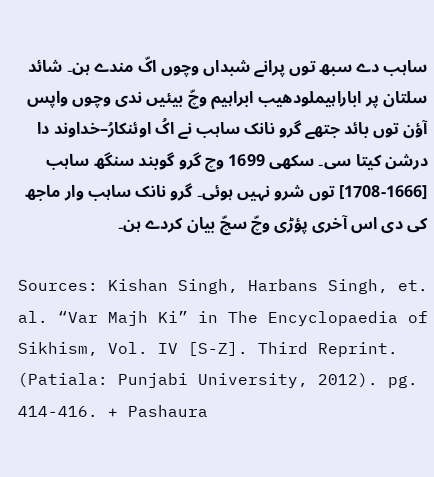ساہب دے سبھ توں پرانے شبداں وچوں اکّ مندے ہن۔ شائد سلتان پر اباراہیملودھیب ابراہیم وچّ بیئیں ندی وچوں واپس آؤن توں بائد جتھے گرو نانک ساہب نے اکُ اوئنکارُ–خداوند دا درشن کیتا سی۔ سکھی 1699 وچ گرو گوبند سنگھ ساہب [1666-1708] توں شرو نہیں ہوئی۔ گرو نانک ساہب وار ماجھ کی دی اس آخری پؤڑی وچّ سچّ بیان کردے ہن۔

Sources: Kishan Singh, Harbans Singh, et. al. “Var Majh Ki” in The Encyclopaedia of Sikhism, Vol. IV [S-Z]. Third Reprint. (Patiala: Punjabi University, 2012). pg. 414-416. + Pashaura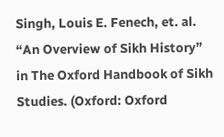Singh, Louis E. Fenech, et. al. “An Overview of Sikh History” in The Oxford Handbook of Sikh Studies. (Oxford: Oxford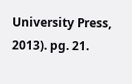University Press, 2013). pg. 21.